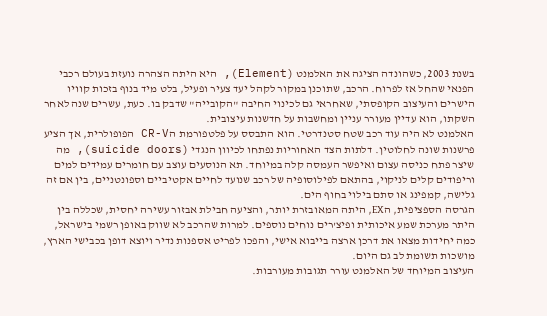בשנת 2003, כשהונדה הציגה את האלמנט (Element), היא היתה הצהרה נועזת בעולם רכבי הפנאי שהחל אז לפרוח. הרכב, שתוכנן במקור לקהל יעד צעיר ופעיל, בלט מיד בנוף בזכות קוויו הישרים והעיצוב הקופסתי, שאחראי גם לכינוי החיבה "הקובייה" שדבק בו. כעת, עשרים שנה לאחר השקתו, הוא עדיין מעורר עניין ומחשבות על חדשנות עיצובית.
האלמנט לא היה עוד רכב שטח סטנדרטי. הוא התבסס על פלטפורמת הCR-V הפופולרית, אך הציע פרשנות שונה לחלוטין. דלתות הצד האחוריות נפתחו לכיוון הנגדי (suicide doors), מה שיצר פתח כניסה עצום ואיפשר העמסה קלה במיוחד. תא הנוסעים עוצב עם חומרים עמידים למים וריפודים קלים לניקוי, בהתאם לפילוסופיה של רכב שנועד לחיים אקטיביים וספונטניים, בין אם זה גלישה, קמפינג או סתם בילוי בחוף הים.
הגרסה הספציפית, הEX, היתה המאובזרת יותר, והציעה חבילת אבזור עשירה יחסית, שכללה בין היתר מערכת שמע איכותית ופיצ'רים נוחים נוספים. למרות שהרכב לא שווק באופן רשמי בישראל, כמה יחידות מצאו את דרכן ארצה בייבוא אישי, והפכו לפריט אספנות נדיר ויוצא דופן בכבישי הארץ, מושכות תשומת לב גם היום.
העיצוב המיוחד של האלמנט עורר תגובות מעורבות.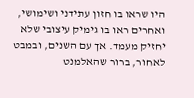היו שראו בו חזון עתידני ושימושי, ואחרים ראו בו גימיק עיצובי שלא יחזיק מעמד. אך עם השנים, ובמבט לאחור, ברור שהאלמנט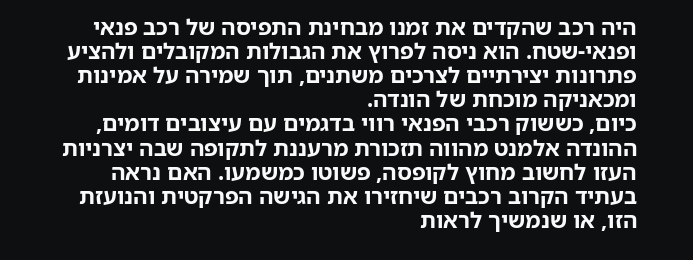היה רכב שהקדים את זמנו מבחינת התפיסה של רכב פנאי ופנאי-שטח. הוא ניסה לפרוץ את הגבולות המקובלים ולהציע פתרונות יצירתיים לצרכים משתנים, תוך שמירה על אמינות ומכאניקה מוכחת של הונדה.
כיום, כששוק רכבי הפנאי רווי בדגמים עם עיצובים דומים, ההונדה אלמנט מהווה תזכורת מרעננת לתקופה שבה יצרניות העזו לחשוב מחוץ לקופסה, פשוטו כמשמעו. האם נראה בעתיד הקרוב רכבים שיחזירו את הגישה הפרקטית והנועזת הזו, או שנמשיך לראות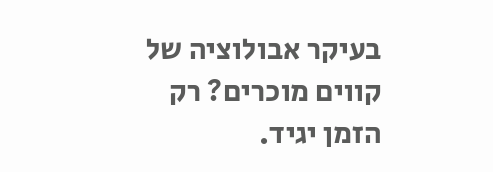בעיקר אבולוציה של קווים מוכרים? רק הזמן יגיד.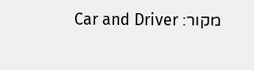מקור: Car and Driver